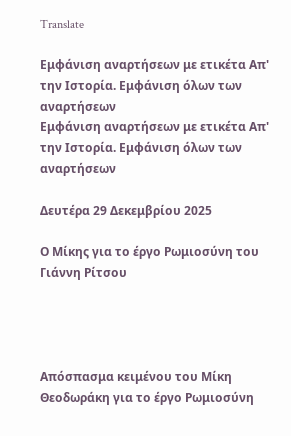Translate

Εμφάνιση αναρτήσεων με ετικέτα Απ' την Ιστορία. Εμφάνιση όλων των αναρτήσεων
Εμφάνιση αναρτήσεων με ετικέτα Απ' την Ιστορία. Εμφάνιση όλων των αναρτήσεων

Δευτέρα 29 Δεκεμβρίου 2025

Ο Μίκης για το έργο Ρωμιοσύνη του Γιάννη Ρίτσου




Απόσπασμα κειμένου του Μίκη Θεοδωράκη για το έργο Ρωμιοσύνη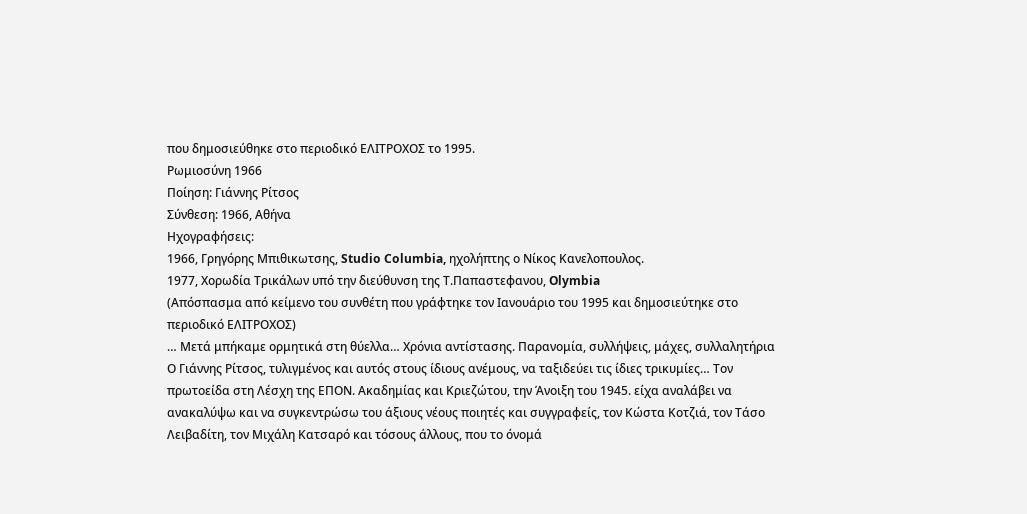που δημοσιεύθηκε στο περιοδικό ΕΛΙΤΡΟΧΟΣ το 1995.
Ρωμιοσύνη 1966
Ποίηση: Γιάννης Ρίτσος
Σύνθεση: 1966, Αθήνα
Ηχογραφήσεις:
1966, Γρηγόρης Μπιθικωτσης, Studio Columbia, ηχολήπτης ο Νίκος Κανελοπουλος.
1977, Χορωδία Τρικάλων υπό την διεύθυνση της Τ.Παπαστεφανου, Olymbia
(Απόσπασμα από κείμενο του συνθέτη που γράφτηκε τον Ιανουάριο του 1995 και δημοσιεύτηκε στο περιοδικό ΕΛΙΤΡΟΧΟΣ)
… Μετά μπήκαμε ορμητικά στη θύελλα… Χρόνια αντίστασης. Παρανομία, συλλήψεις, μάχες, συλλαλητήρια
Ο Γιάννης Ρίτσος, τυλιγμένος και αυτός στους ίδιους ανέμους, να ταξιδεύει τις ίδιες τρικυμίες… Τον πρωτοείδα στη Λέσχη της ΕΠΟΝ. Ακαδημίας και Κριεζώτου, την Άνοιξη του 1945. είχα αναλάβει να ανακαλύψω και να συγκεντρώσω του άξιους νέους ποιητές και συγγραφείς, τον Κώστα Κοτζιά, τον Τάσο Λειβαδίτη, τον Μιχάλη Κατσαρό και τόσους άλλους, που το όνομά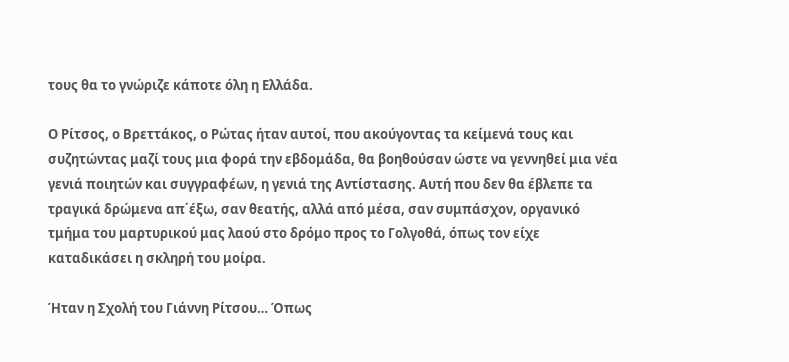τους θα το γνώριζε κάποτε όλη η Ελλάδα.

Ο Ρίτσος, ο Βρεττάκος, ο Ρώτας ήταν αυτοί, που ακούγοντας τα κείμενά τους και συζητώντας μαζί τους μια φορά την εβδομάδα, θα βοηθούσαν ώστε να γεννηθεί μια νέα γενιά ποιητών και συγγραφέων, η γενιά της Αντίστασης. Αυτή που δεν θα έβλεπε τα τραγικά δρώμενα απ΄έξω, σαν θεατής, αλλά από μέσα, σαν συμπάσχον, οργανικό τμήμα του μαρτυρικού μας λαού στο δρόμο προς το Γολγοθά, όπως τον είχε καταδικάσει η σκληρή του μοίρα.

Ήταν η Σχολή του Γιάννη Ρίτσου… Όπως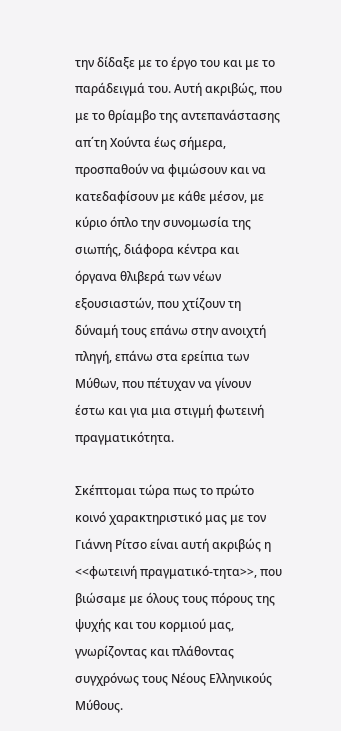την δίδαξε με το έργο του και με το παράδειγμά του. Αυτή ακριβώς, που με το θρίαμβο της αντεπανάστασης απ΄τη Χούντα έως σήμερα, προσπαθούν να φιμώσουν και να κατεδαφίσουν με κάθε μέσον, με κύριο όπλο την συνομωσία της σιωπής, διάφορα κέντρα και όργανα θλιβερά των νέων εξουσιαστών, που χτίζουν τη δύναμή τους επάνω στην ανοιχτή πληγή, επάνω στα ερείπια των Μύθων, που πέτυχαν να γίνουν έστω και για μια στιγμή φωτεινή πραγματικότητα.

Σκέπτομαι τώρα πως το πρώτο κοινό χαρακτηριστικό μας με τον Γιάννη Ρίτσο είναι αυτή ακριβώς η <<φωτεινή πραγματικό-τητα>>, που βιώσαμε με όλους τους πόρους της ψυχής και του κορμιού μας, γνωρίζοντας και πλάθοντας συγχρόνως τους Νέους Ελληνικούς Μύθους.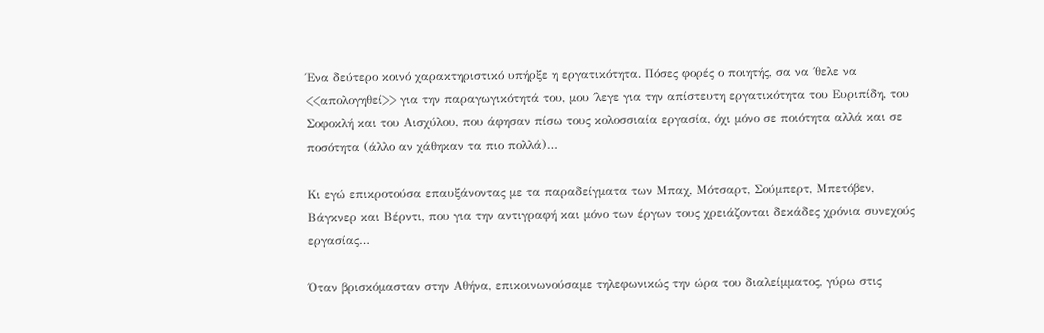Ένα δεύτερο κοινό χαρακτηριστικό υπήρξε η εργατικότητα. Πόσες φορές ο ποιητής, σα να ΄θελε να <<απολογηθεί>> για την παραγωγικότητά του, μου ΄λεγε για την απίστευτη εργατικότητα του Ευριπίδη, του Σοφοκλή και του Αισχύλου, που άφησαν πίσω τους κολοσσιαία εργασία, όχι μόνο σε ποιότητα αλλά και σε ποσότητα (άλλο αν χάθηκαν τα πιο πολλά)…

Κι εγώ επικροτούσα επαυξάνοντας με τα παραδείγματα των Μπαχ, Μότσαρτ, Σούμπερτ, Μπετόβεν, Βάγκνερ και Βέρντι, που για την αντιγραφή και μόνο των έργων τους χρειάζονται δεκάδες χρόνια συνεχούς εργασίας…

Όταν βρισκόμασταν στην Αθήνα, επικοινωνούσαμε τηλεφωνικώς την ώρα του διαλείμματος, γύρω στις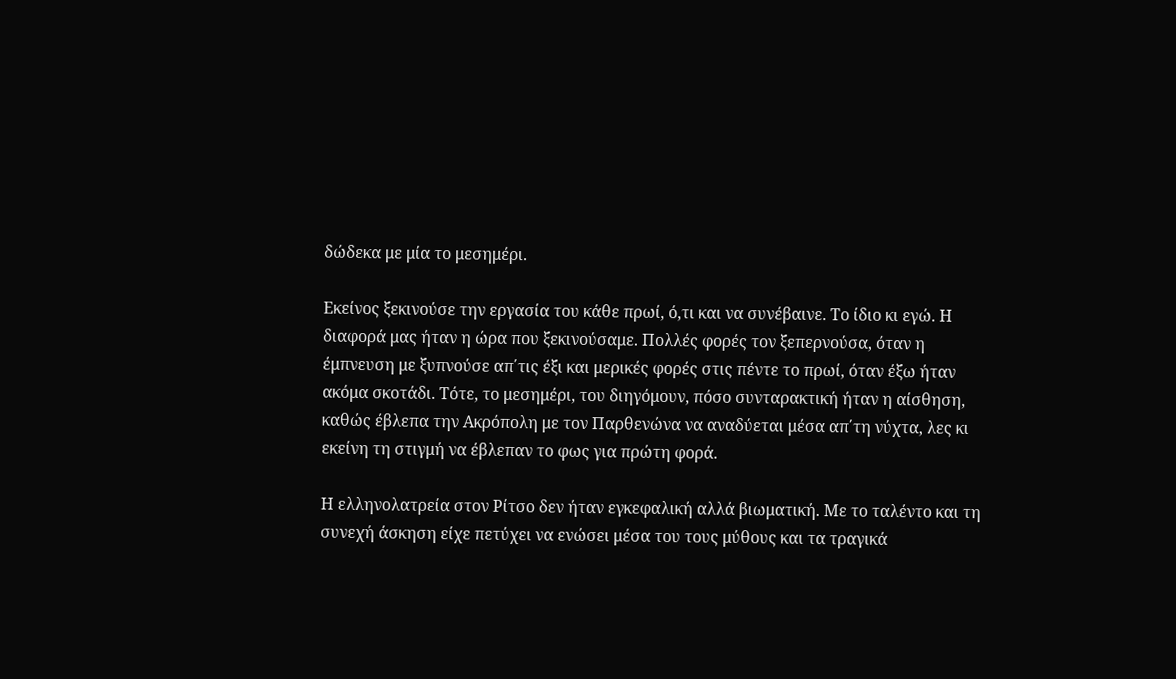δώδεκα με μία το μεσημέρι.

Εκείνος ξεκινούσε την εργασία του κάθε πρωί, ό,τι και να συνέβαινε. Το ίδιο κι εγώ. Η διαφορά μας ήταν η ώρα που ξεκινούσαμε. Πολλές φορές τον ξεπερνούσα, όταν η έμπνευση με ξυπνούσε απ΄τις έξι και μερικές φορές στις πέντε το πρωί, όταν έξω ήταν ακόμα σκοτάδι. Τότε, το μεσημέρι, του διηγόμουν, πόσο συνταρακτική ήταν η αίσθηση, καθώς έβλεπα την Ακρόπολη με τον Παρθενώνα να αναδύεται μέσα απ΄τη νύχτα, λες κι εκείνη τη στιγμή να έβλεπαν το φως για πρώτη φορά.

Η ελληνολατρεία στον Ρίτσο δεν ήταν εγκεφαλική αλλά βιωματική. Με το ταλέντο και τη συνεχή άσκηση είχε πετύχει να ενώσει μέσα του τους μύθους και τα τραγικά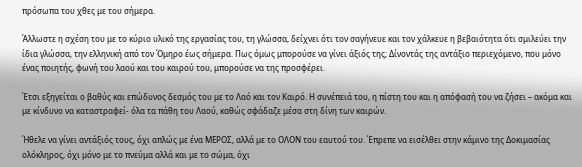πρόσωπα του χθες με του σήμερα.

Άλλωστε η σχέση του με το κύριο υλικό της εργασίας του, τη γλώσσα, δείχνει ότι τον σαγήνευε και τον χάλκευε η βεβαιότητα ότι σμιλεύει την ίδια γλώσσα, την ελληνική από τον Όμηρο έως σήμερα. Πως όμως μπορούσε να γίνει άξιός της; Δίνοντάς της αντάξιο περιεχόμενο, που μόνο ένας ποιητής, φωνή του λαού και του καιρού του, μπορούσε να της προσφέρει.

Έτσι εξηγείται ο βαθύς και επώδυνος δεσμός του με το Λαό και τον Καιρό. Η συνέπειά του, η πίστη του και η απόφασή του να ζήσει – ακόμα και με κίνδυνο να καταστραφεί- όλα τα πάθη του Λαού, καθώς σφάδαζε μέσα στη δίνη των καιρών.

Ήθελε να γίνει αντάξιός τους, όχι απλώς με ένα ΜΕΡΟΣ, αλλά με το ΟΛΟΝ του εαυτού του. Έπρεπε να εισέλθει στην κάμινο της Δοκιμασίας ολόκληρος, όχι μόνο με το πνεύμα αλλά και με το σώμα, όχι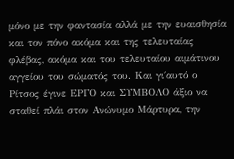μόνο με την φαντασία αλλά με την ευαισθησία και τον πόνο ακόμα και της τελευταίας φλέβας, ακόμα και του τελευταίου αιμάτινου αγγείου του σώματός του. Και γι΄αυτό ο Ρίτσος έγινε ΕΡΓΟ και ΣΥΜΒΟΛΟ άξιο να σταθεί πλάι στον Ανώνυμο Μάρτυρα, την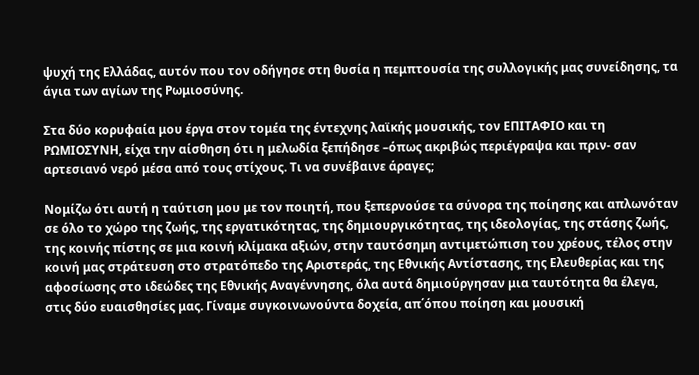ψυχή της Ελλάδας, αυτόν που τον οδήγησε στη θυσία η πεμπτουσία της συλλογικής μας συνείδησης, τα άγια των αγίων της Ρωμιοσύνης.

Στα δύο κορυφαία μου έργα στον τομέα της έντεχνης λαϊκής μουσικής, τον ΕΠΙΤΑΦΙΟ και τη ΡΩΜΙΟΣΥΝΗ, είχα την αίσθηση ότι η μελωδία ξεπήδησε –όπως ακριβώς περιέγραψα και πριν- σαν αρτεσιανό νερό μέσα από τους στίχους. Τι να συνέβαινε άραγες;

Νομίζω ότι αυτή η ταύτιση μου με τον ποιητή, που ξεπερνούσε τα σύνορα της ποίησης και απλωνόταν σε όλο το χώρο της ζωής, της εργατικότητας, της δημιουργικότητας, της ιδεολογίας, της στάσης ζωής, της κοινής πίστης σε μια κοινή κλίμακα αξιών, στην ταυτόσημη αντιμετώπιση του χρέους, τέλος στην κοινή μας στράτευση στο στρατόπεδο της Αριστεράς, της Εθνικής Αντίστασης, της Ελευθερίας και της αφοσίωσης στο ιδεώδες της Εθνικής Αναγέννησης, όλα αυτά δημιούργησαν μια ταυτότητα θα έλεγα, στις δύο ευαισθησίες μας. Γίναμε συγκοινωνούντα δοχεία, απ΄όπου ποίηση και μουσική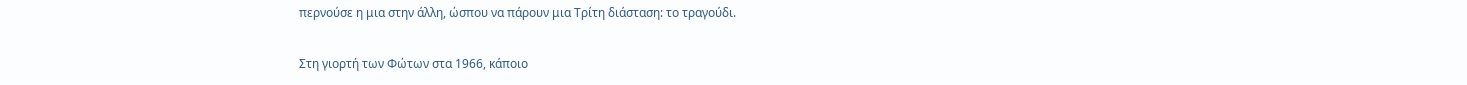περνούσε η μια στην άλλη, ώσπου να πάρουν μια Τρίτη διάσταση: το τραγούδι.

Στη γιορτή των Φώτων στα 1966, κάποιο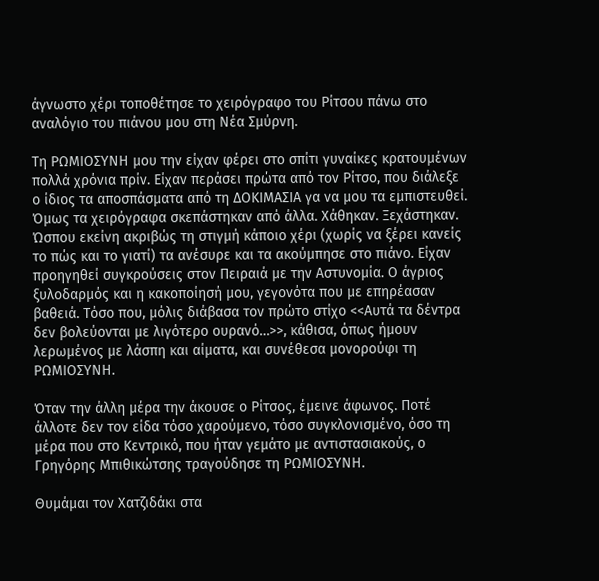άγνωστο χέρι τοποθέτησε το χειρόγραφο του Ρίτσου πάνω στο αναλόγιο του πιάνου μου στη Νέα Σμύρνη.

Τη ΡΩΜΙΟΣΥΝΗ μου την είχαν φέρει στο σπίτι γυναίκες κρατουμένων πολλά χρόνια πρίν. Είχαν περάσει πρώτα από τον Ρίτσο, που διάλεξε ο ίδιος τα αποσπάσματα από τη ΔΟΚΙΜΑΣΙΑ γα να μου τα εμπιστευθεί. Όμως τα χειρόγραφα σκεπάστηκαν από άλλα. Χάθηκαν. Ξεχάστηκαν. Ώσπου εκείνη ακριβώς τη στιγμή κάποιο χέρι (χωρίς να ξέρει κανείς το πώς και το γιατί) τα ανέσυρε και τα ακούμπησε στο πιάνο. Είχαν προηγηθεί συγκρούσεις στον Πειραιά με την Αστυνομία. Ο άγριος ξυλοδαρμός και η κακοποίησή μου, γεγονότα που με επηρέασαν βαθειά. Τόσο που, μόλις διάβασα τον πρώτο στίχο <<Αυτά τα δέντρα δεν βολεύονται με λιγότερο ουρανό…>>, κάθισα, όπως ήμουν λερωμένος με λάσπη και αίματα, και συνέθεσα μονορούφι τη ΡΩΜΙΟΣΥΝΗ.

Όταν την άλλη μέρα την άκουσε ο Ρίτσος, έμεινε άφωνος. Ποτέ άλλοτε δεν τον είδα τόσο χαρούμενο, τόσο συγκλονισμένο, όσο τη μέρα που στο Κεντρικό, που ήταν γεμάτο με αντιστασιακούς, ο Γρηγόρης Μπιθικώτσης τραγούδησε τη ΡΩΜΙΟΣΥΝΗ.

Θυμάμαι τον Χατζιδάκι στα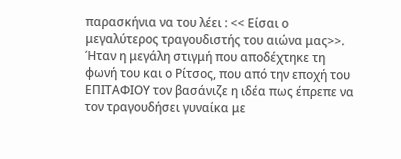παρασκήνια να του λέει : << Είσαι ο μεγαλύτερος τραγουδιστής του αιώνα μας>>. Ήταν η μεγάλη στιγμή που αποδέχτηκε τη φωνή του και ο Ρίτσος, που από την εποχή του ΕΠΙΤΑΦΙΟΥ τον βασάνιζε η ιδέα πως έπρεπε να τον τραγουδήσει γυναίκα με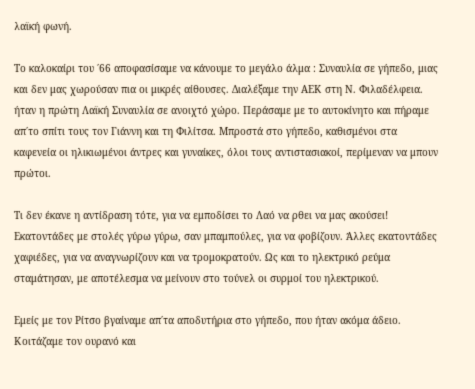λαϊκή φωνή.

Το καλοκαίρι του ΄66 αποφασίσαμε να κάνουμε το μεγάλο άλμα : Συναυλία σε γήπεδο, μιας και δεν μας χωρούσαν πια οι μικρές αίθουσες. Διαλέξαμε την ΑΕΚ στη Ν. Φιλαδέλφεια. ήταν η πρώτη Λαϊκή Συναυλία σε ανοιχτό χώρο. Περάσαμε με το αυτοκίνητο και πήραμε απ΄το σπίτι τους τον Γιάννη και τη Φιλίτσα. Μπροστά στο γήπεδο, καθισμένοι στα καφενεία οι ηλικιωμένοι άντρες και γυναίκες, όλοι τους αντιστασιακοί, περίμεναν να μπουν πρώτοι.

Τι δεν έκανε η αντίδραση τότε, για να εμποδίσει το Λαό να ρθει να μας ακούσει! Εκατοντάδες με στολές γύρω γύρω, σαν μπαμπούλες, για να φοβίζουν. Άλλες εκατοντάδες χαφιέδες, για να αναγνωρίζουν και να τρομοκρατούν. Ως και το ηλεκτρικό ρεύμα σταμάτησαν, με αποτέλεσμα να μείνουν στο τούνελ οι συρμοί του ηλεκτρικού.

Εμείς με τον Ρίτσο βγαίναμε απ΄τα αποδυτήρια στο γήπεδο, που ήταν ακόμα άδειο. Κοιτάζαμε τον ουρανό και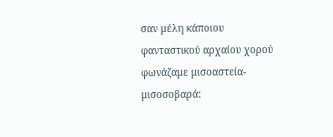σαν μέλη κάποιου φανταστικού αρχαίου χορού φωνάζαμε μισοαστεία-μισοσοβαρά: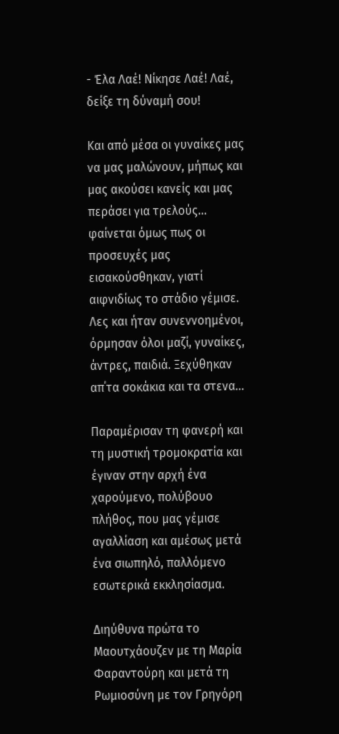- Έλα Λαέ! Νίκησε Λαέ! Λαέ, δείξε τη δύναμή σου!

Και από μέσα οι γυναίκες μας να μας μαλώνουν, μήπως και μας ακούσει κανείς και μας περάσει για τρελούς… φαίνεται όμως πως οι προσευχές μας εισακούσθηκαν, γιατί αιφνιδίως το στάδιο γέμισε. Λες και ήταν συνεννοημένοι, όρμησαν όλοι μαζί, γυναίκες, άντρες, παιδιά. Ξεχύθηκαν απ΄τα σοκάκια και τα στενα…

Παραμέρισαν τη φανερή και τη μυστική τρομοκρατία και έγιναν στην αρχή ένα χαρούμενο, πολύβουο πλήθος, που μας γέμισε αγαλλίαση και αμέσως μετά ένα σιωπηλό, παλλόμενο εσωτερικά εκκλησίασμα.

Διηύθυνα πρώτα το Μαουτχάουζεν με τη Μαρία Φαραντούρη και μετά τη Ρωμιοσύνη με τον Γρηγόρη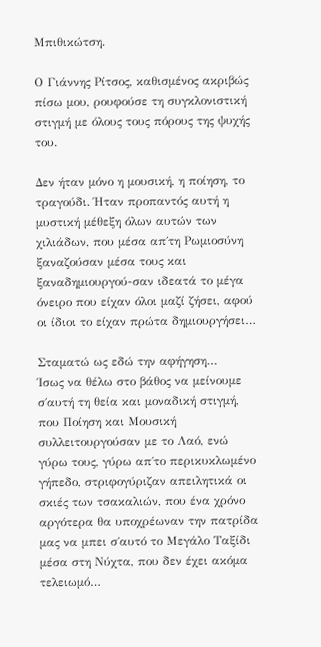Μπιθικώτση.

Ο Γιάννης Ρίτσος, καθισμένος ακριβώς πίσω μου, ρουφούσε τη συγκλονιστική στιγμή με όλους τους πόρους της ψυχής του.

Δεν ήταν μόνο η μουσική, η ποίηση, το τραγούδι. Ήταν προπαντός αυτή η μυστική μέθεξη όλων αυτών των χιλιάδων, που μέσα απ΄τη Ρωμιοσύνη ξαναζούσαν μέσα τους και ξαναδημιουργού-σαν ιδεατά το μέγα όνειρο που είχαν όλοι μαζί ζήσει, αφού οι ίδιοι το είχαν πρώτα δημιουργήσει…

Σταματώ ως εδώ την αφήγηση…
Ίσως να θέλω στο βάθος να μείνουμε σ΄αυτή τη θεία και μοναδική στιγμή, που Ποίηση και Μουσική συλλειτουργούσαν με το Λαό, ενώ γύρω τους, γύρω απ΄το περικυκλωμένο γήπεδο, στριφογύριζαν απειλητικά οι σκιές των τσακαλιών, που ένα χρόνο αργότερα θα υποχρέωναν την πατρίδα μας να μπει σ΄αυτό το Μεγάλο Ταξίδι μέσα στη Νύχτα, που δεν έχει ακόμα τελειωμό…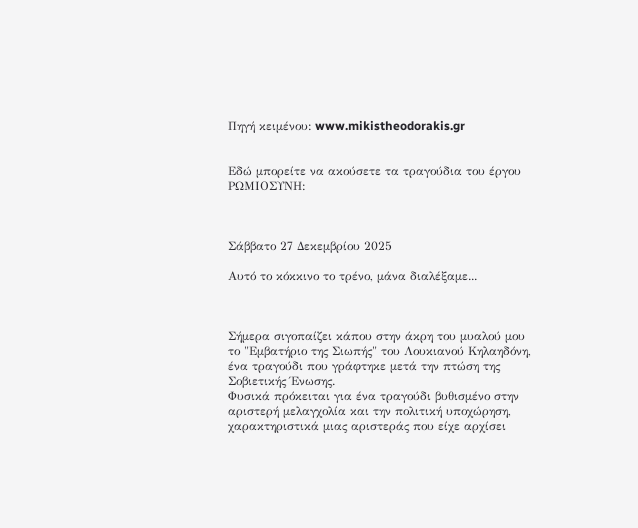Πηγή κειμένου: www.mikistheodorakis.gr


Εδώ μπορείτε να ακούσετε τα τραγούδια του έργου ΡΩΜΙΟΣΥΝΗ:



Σάββατο 27 Δεκεμβρίου 2025

Αυτό το κόκκινο το τρένο, μάνα διαλέξαμε...



Σήμερα σιγοπαίζει κάπου στην άκρη του μυαλού μου το "Εμβατήριο της Σιωπής" του Λουκιανού Κηλαηδόνη, ένα τραγούδι που γράφτηκε μετά την πτώση της Σοβιετικής Ένωσης.
Φυσικά πρόκειται για ένα τραγούδι βυθισμένο στην αριστερή μελαγχολία και την πολιτική υποχώρηση, χαρακτηριστικά μιας αριστεράς που είχε αρχίσει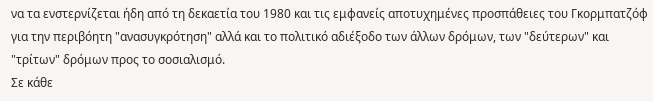να τα ενστερνίζεται ήδη από τη δεκαετία του 1980 και τις εμφανείς αποτυχημένες προσπάθειες του Γκορμπατζόφ για την περιβόητη "ανασυγκρότηση" αλλά και το πολιτικό αδιέξοδο των άλλων δρόμων, των "δεύτερων" και "τρίτων" δρόμων προς το σοσιαλισμό.
Σε κάθε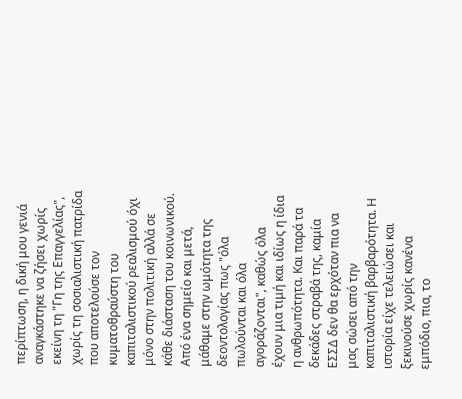περίπτωση, η δική μου γενιά αναγκάστηκε να ζήσει χωρίς εκείνη τη "Γη της Επαγγελίας", χωρίς τη σοσιαλιστική πατρίδα που αποτελούσε τον κυματοθραύστη του καπιταλιστικού ρεαλισμού όχι μόνο στην πολιτική αλλά σε κάθε διάσταση του κοινωνικού. Από ένα σημείο και μετά, μάθαμε στην ωμότητα της δεοντολογίας πως "όλα πωλούνται και όλα αγοράζονται", καθώς όλα έχουν μια τιμή και ιδίως η ίδια η ανθρωπότητα. Και παρά τα δεκάδες στραβά της, καμία ΕΣΣΔ δεν θα ερχόταν πια να μας σώσει από την καπιταλιστική βαρβαρότητα. Η ιστορία είχε τελειώσει και ξεκινούσε χωρίς κανένα εμπόδιο, πια, το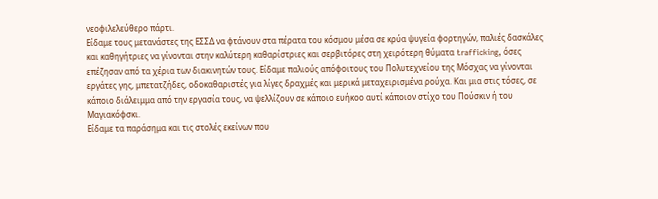νεοφιλελεύθερο πάρτι.
Είδαμε τους μετανάστες της ΕΣΣΔ να φτάνουν στα πέρατα του κόσμου μέσα σε κρύα ψυγεία φορτηγών, παλιές δασκάλες και καθηγήτριες να γίνονται στην καλύτερη καθαρίστριες και σερβιτόρες στη χειρότερη θύματα trafficking, όσες επέζησαν από τα χέρια των διακινητών τους. Είδαμε παλιούς απόφοιτους του Πολυτεχνείου της Μόσχας να γίνονται εργάτες γης, μπετατζήδες, οδοκαθαριστές για λίγες δραχμές και μερικά μεταχειρισμένα ρούχα. Και μια στις τόσες, σε κάποιο διάλειμμα από την εργασία τους, να ψελλίζουν σε κάποιο ευήκοο αυτί κάποιον στίχο του Πούσκιν ή του Μαγιακόφσκι.
Είδαμε τα παράσημα και τις στολές εκείνων που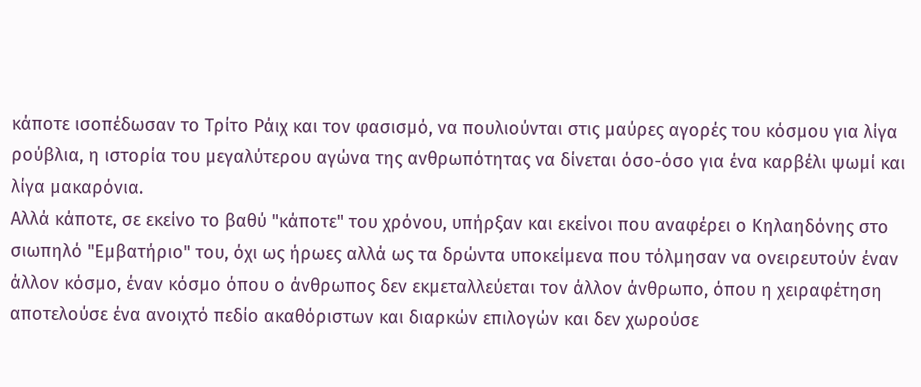κάποτε ισοπέδωσαν το Τρίτο Ράιχ και τον φασισμό, να πουλιούνται στις μαύρες αγορές του κόσμου για λίγα ρούβλια, η ιστορία του μεγαλύτερου αγώνα της ανθρωπότητας να δίνεται όσο-όσο για ένα καρβέλι ψωμί και λίγα μακαρόνια.
Αλλά κάποτε, σε εκείνο το βαθύ "κάποτε" του χρόνου, υπήρξαν και εκείνοι που αναφέρει ο Κηλαηδόνης στο σιωπηλό "Εμβατήριο" του, όχι ως ήρωες αλλά ως τα δρώντα υποκείμενα που τόλμησαν να ονειρευτούν έναν άλλον κόσμο, έναν κόσμο όπου ο άνθρωπος δεν εκμεταλλεύεται τον άλλον άνθρωπο, όπου η χειραφέτηση αποτελούσε ένα ανοιχτό πεδίο ακαθόριστων και διαρκών επιλογών και δεν χωρούσε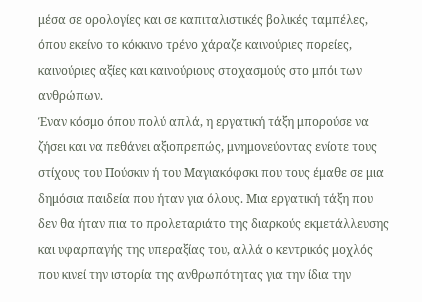μέσα σε ορολογίες και σε καπιταλιστικές βολικές ταμπέλες, όπου εκείνο το κόκκινο τρένο χάραζε καινούριες πορείες, καινούριες αξίες και καινούριους στοχασμούς στο μπόι των ανθρώπων.
Έναν κόσμο όπου πολύ απλά, η εργατική τάξη μπορούσε να ζήσει και να πεθάνει αξιοπρεπώς, μνημονεύοντας ενίοτε τους στίχους του Πούσκιν ή του Μαγιακόφσκι που τους έμαθε σε μια δημόσια παιδεία που ήταν για όλους. Μια εργατική τάξη που δεν θα ήταν πια το προλεταριάτο της διαρκούς εκμετάλλευσης και υφαρπαγής της υπεραξίας του, αλλά ο κεντρικός μοχλός που κινεί την ιστορία της ανθρωπότητας για την ίδια την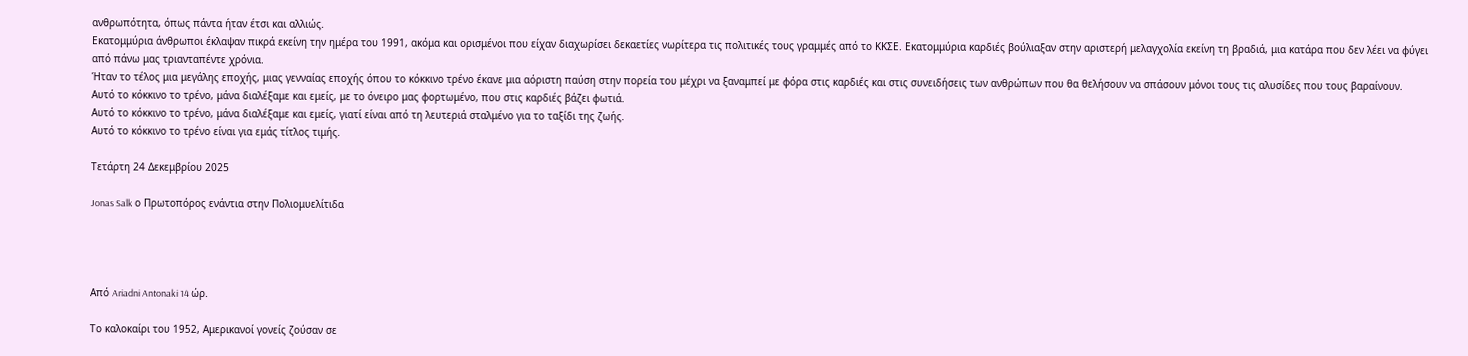ανθρωπότητα, όπως πάντα ήταν έτσι και αλλιώς.
Εκατομμύρια άνθρωποι έκλαψαν πικρά εκείνη την ημέρα του 1991, ακόμα και ορισμένοι που είχαν διαχωρίσει δεκαετίες νωρίτερα τις πολιτικές τους γραμμές από το ΚΚΣΕ. Εκατομμύρια καρδιές βούλιαξαν στην αριστερή μελαγχολία εκείνη τη βραδιά, μια κατάρα που δεν λέει να φύγει από πάνω μας τριανταπέντε χρόνια.
Ήταν το τέλος μια μεγάλης εποχής, μιας γενναίας εποχής όπου το κόκκινο τρένο έκανε μια αόριστη παύση στην πορεία του μέχρι να ξαναμπεί με φόρα στις καρδιές και στις συνειδήσεις των ανθρώπων που θα θελήσουν να σπάσουν μόνοι τους τις αλυσίδες που τους βαραίνουν.
Αυτό το κόκκινο το τρένο, μάνα διαλέξαμε και εμείς, με το όνειρο μας φορτωμένο, που στις καρδιές βάζει φωτιά.
Αυτό το κόκκινο το τρένο, μάνα διαλέξαμε και εμείς, γιατί είναι από τη λευτεριά σταλμένο για το ταξίδι της ζωής.
Αυτό το κόκκινο το τρένο είναι για εμάς τίτλος τιμής.

Τετάρτη 24 Δεκεμβρίου 2025

Jonas Salk ο Πρωτοπόρος ενάντια στην Πολιομυελίτιδα




Από Ariadni Antonaki 14 ώρ.

Το καλοκαίρι του 1952, Αμερικανοί γονείς ζούσαν σε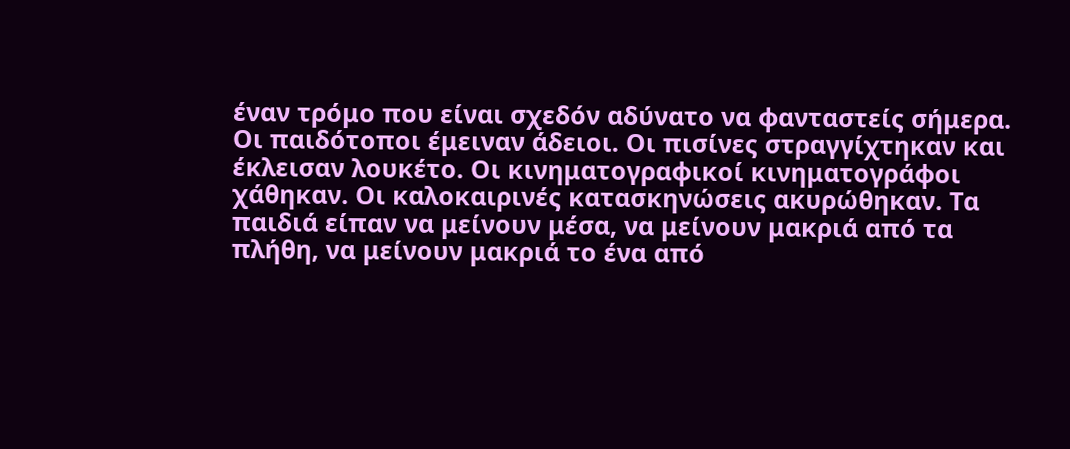έναν τρόμο που είναι σχεδόν αδύνατο να φανταστείς σήμερα.
Οι παιδότοποι έμειναν άδειοι. Οι πισίνες στραγγίχτηκαν και έκλεισαν λουκέτο. Οι κινηματογραφικοί κινηματογράφοι χάθηκαν. Οι καλοκαιρινές κατασκηνώσεις ακυρώθηκαν. Τα παιδιά είπαν να μείνουν μέσα, να μείνουν μακριά από τα πλήθη, να μείνουν μακριά το ένα από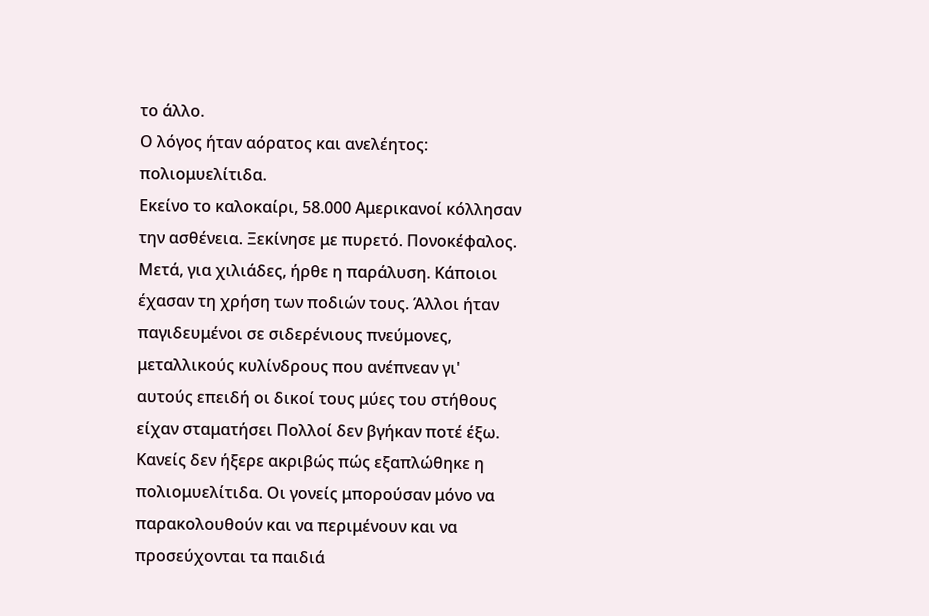το άλλο.
Ο λόγος ήταν αόρατος και ανελέητος: πολιομυελίτιδα.
Εκείνο το καλοκαίρι, 58.000 Αμερικανοί κόλλησαν την ασθένεια. Ξεκίνησε με πυρετό. Πονοκέφαλος. Μετά, για χιλιάδες, ήρθε η παράλυση. Κάποιοι έχασαν τη χρήση των ποδιών τους. Άλλοι ήταν παγιδευμένοι σε σιδερένιους πνεύμονες, μεταλλικούς κυλίνδρους που ανέπνεαν γι' αυτούς επειδή οι δικοί τους μύες του στήθους είχαν σταματήσει Πολλοί δεν βγήκαν ποτέ έξω.
Κανείς δεν ήξερε ακριβώς πώς εξαπλώθηκε η πολιομυελίτιδα. Οι γονείς μπορούσαν μόνο να παρακολουθούν και να περιμένουν και να προσεύχονται τα παιδιά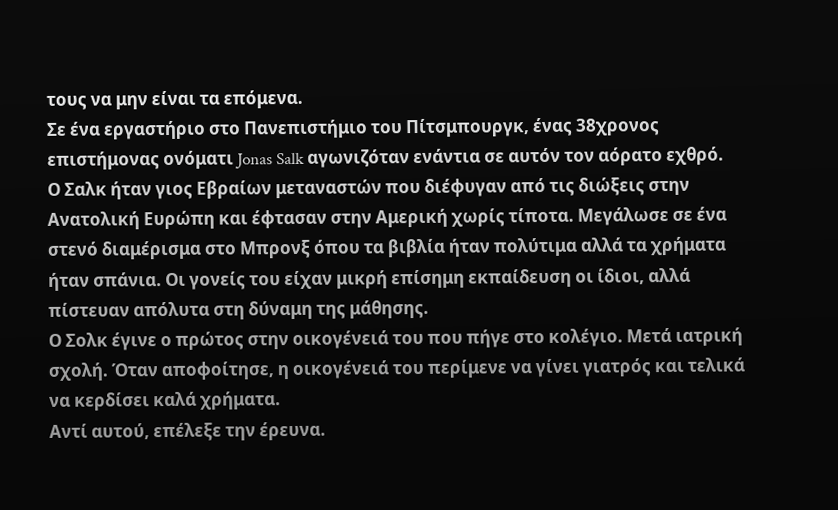τους να μην είναι τα επόμενα.
Σε ένα εργαστήριο στο Πανεπιστήμιο του Πίτσμπουργκ, ένας 38χρονος επιστήμονας ονόματι Jonas Salk αγωνιζόταν ενάντια σε αυτόν τον αόρατο εχθρό.
Ο Σαλκ ήταν γιος Εβραίων μεταναστών που διέφυγαν από τις διώξεις στην Ανατολική Ευρώπη και έφτασαν στην Αμερική χωρίς τίποτα. Μεγάλωσε σε ένα στενό διαμέρισμα στο Μπρονξ όπου τα βιβλία ήταν πολύτιμα αλλά τα χρήματα ήταν σπάνια. Οι γονείς του είχαν μικρή επίσημη εκπαίδευση οι ίδιοι, αλλά πίστευαν απόλυτα στη δύναμη της μάθησης.
Ο Σολκ έγινε ο πρώτος στην οικογένειά του που πήγε στο κολέγιο. Μετά ιατρική σχολή. Όταν αποφοίτησε, η οικογένειά του περίμενε να γίνει γιατρός και τελικά να κερδίσει καλά χρήματα.
Αντί αυτού, επέλεξε την έρευνα.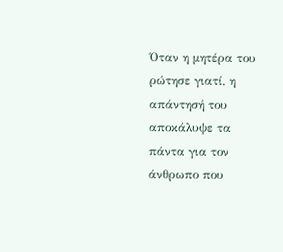Όταν η μητέρα του ρώτησε γιατί, η απάντησή του αποκάλυψε τα πάντα για τον άνθρωπο που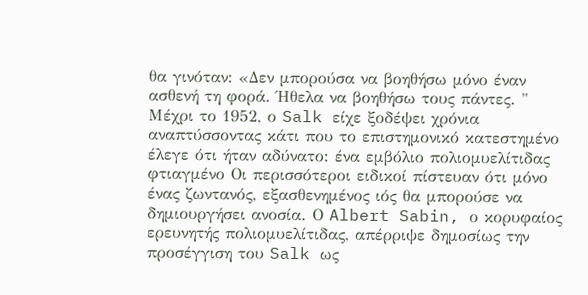θα γινόταν: «Δεν μπορούσα να βοηθήσω μόνο έναν ασθενή τη φορά. Ήθελα να βοηθήσω τους πάντες. "
Μέχρι το 1952, ο Salk είχε ξοδέψει χρόνια αναπτύσσοντας κάτι που το επιστημονικό κατεστημένο έλεγε ότι ήταν αδύνατο: ένα εμβόλιο πολιομυελίτιδας φτιαγμένο Οι περισσότεροι ειδικοί πίστευαν ότι μόνο ένας ζωντανός, εξασθενημένος ιός θα μπορούσε να δημιουργήσει ανοσία. Ο Albert Sabin, ο κορυφαίος ερευνητής πολιομυελίτιδας, απέρριψε δημοσίως την προσέγγιση του Salk ως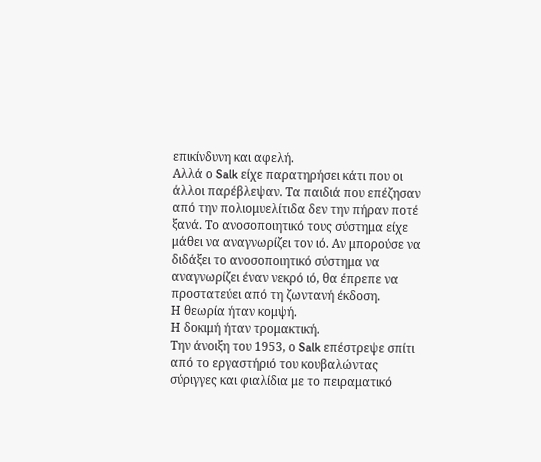επικίνδυνη και αφελή.
Αλλά ο Salk είχε παρατηρήσει κάτι που οι άλλοι παρέβλεψαν. Τα παιδιά που επέζησαν από την πολιομυελίτιδα δεν την πήραν ποτέ ξανά. Το ανοσοποιητικό τους σύστημα είχε μάθει να αναγνωρίζει τον ιό. Αν μπορούσε να διδάξει το ανοσοποιητικό σύστημα να αναγνωρίζει έναν νεκρό ιό, θα έπρεπε να προστατεύει από τη ζωντανή έκδοση.
Η θεωρία ήταν κομψή.
Η δοκιμή ήταν τρομακτική.
Την άνοιξη του 1953, ο Salk επέστρεψε σπίτι από το εργαστήριό του κουβαλώντας σύριγγες και φιαλίδια με το πειραματικό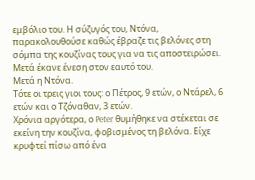εμβόλιο του. Η σύζυγός του, Ντόνα, παρακολουθούσε καθώς έβραζε τις βελόνες στη σόμπα της κουζίνας τους για να τις αποστειρώσει.
Μετά έκανε ένεση στον εαυτό του.
Μετά η Ντόνα.
Τότε οι τρεις γιοι τους: ο Πέτρος, 9 ετών, ο Ντάρελ, 6 ετών και ο Τζόναθαν, 3 ετών.
Χρόνια αργότερα, ο Peter θυμήθηκε να στέκεται σε εκείνη την κουζίνα, φοβισμένος τη βελόνα. Είχε κρυφτεί πίσω από ένα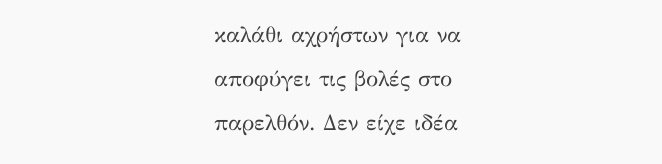καλάθι αχρήστων για να αποφύγει τις βολές στο παρελθόν. Δεν είχε ιδέα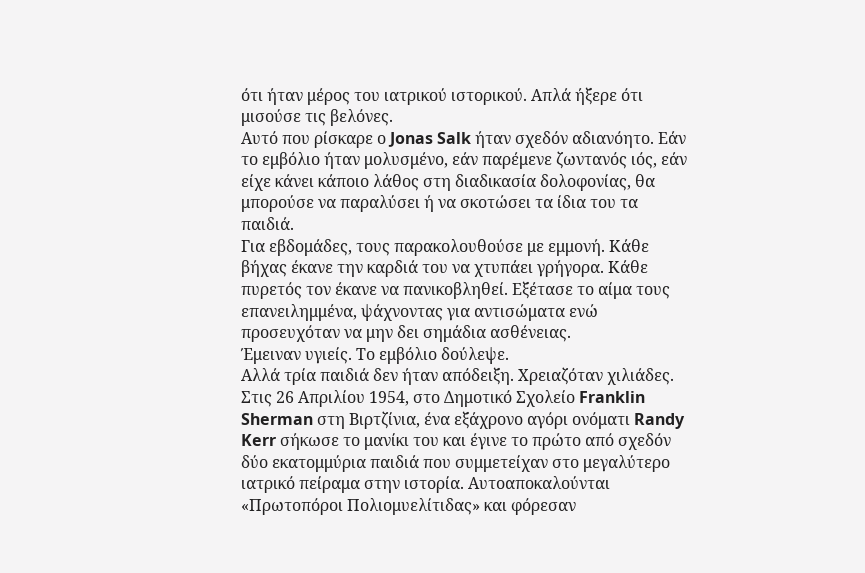ότι ήταν μέρος του ιατρικού ιστορικού. Απλά ήξερε ότι μισούσε τις βελόνες.
Αυτό που ρίσκαρε ο Jonas Salk ήταν σχεδόν αδιανόητο. Εάν το εμβόλιο ήταν μολυσμένο, εάν παρέμενε ζωντανός ιός, εάν είχε κάνει κάποιο λάθος στη διαδικασία δολοφονίας, θα μπορούσε να παραλύσει ή να σκοτώσει τα ίδια του τα παιδιά.
Για εβδομάδες, τους παρακολουθούσε με εμμονή. Κάθε βήχας έκανε την καρδιά του να χτυπάει γρήγορα. Κάθε πυρετός τον έκανε να πανικοβληθεί. Εξέτασε το αίμα τους επανειλημμένα, ψάχνοντας για αντισώματα ενώ προσευχόταν να μην δει σημάδια ασθένειας.
Έμειναν υγιείς. Το εμβόλιο δούλεψε.
Αλλά τρία παιδιά δεν ήταν απόδειξη. Χρειαζόταν χιλιάδες.
Στις 26 Απριλίου 1954, στο Δημοτικό Σχολείο Franklin Sherman στη Βιρτζίνια, ένα εξάχρονο αγόρι ονόματι Randy Kerr σήκωσε το μανίκι του και έγινε το πρώτο από σχεδόν δύο εκατομμύρια παιδιά που συμμετείχαν στο μεγαλύτερο ιατρικό πείραμα στην ιστορία. Αυτοαποκαλούνται «Πρωτοπόροι Πολιομυελίτιδας» και φόρεσαν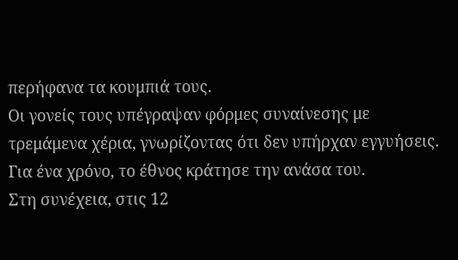περήφανα τα κουμπιά τους.
Οι γονείς τους υπέγραψαν φόρμες συναίνεσης με τρεμάμενα χέρια, γνωρίζοντας ότι δεν υπήρχαν εγγυήσεις.
Για ένα χρόνο, το έθνος κράτησε την ανάσα του.
Στη συνέχεια, στις 12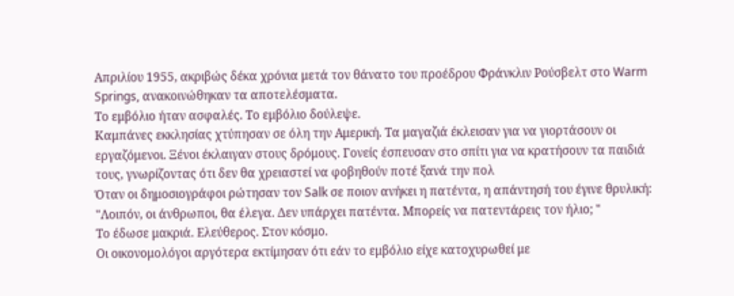Απριλίου 1955, ακριβώς δέκα χρόνια μετά τον θάνατο του προέδρου Φράνκλιν Ρούσβελτ στο Warm Springs, ανακοινώθηκαν τα αποτελέσματα.
Το εμβόλιο ήταν ασφαλές. Το εμβόλιο δούλεψε.
Καμπάνες εκκλησίας χτύπησαν σε όλη την Αμερική. Τα μαγαζιά έκλεισαν για να γιορτάσουν οι εργαζόμενοι. Ξένοι έκλαιγαν στους δρόμους. Γονείς έσπευσαν στο σπίτι για να κρατήσουν τα παιδιά τους, γνωρίζοντας ότι δεν θα χρειαστεί να φοβηθούν ποτέ ξανά την πολ
Όταν οι δημοσιογράφοι ρώτησαν τον Salk σε ποιον ανήκει η πατέντα, η απάντησή του έγινε θρυλική:
"Λοιπόν, οι άνθρωποι, θα έλεγα. Δεν υπάρχει πατέντα. Μπορείς να πατεντάρεις τον ήλιο; "
Το έδωσε μακριά. Ελεύθερος. Στον κόσμο.
Οι οικονομολόγοι αργότερα εκτίμησαν ότι εάν το εμβόλιο είχε κατοχυρωθεί με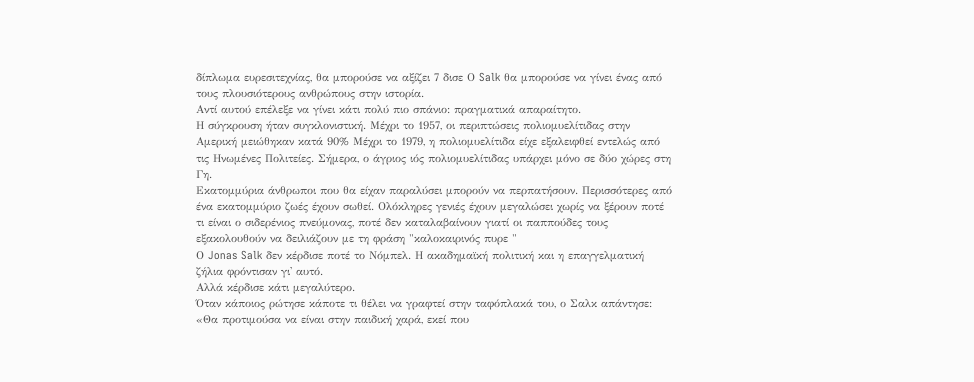δίπλωμα ευρεσιτεχνίας, θα μπορούσε να αξίζει 7 δισε Ο Salk θα μπορούσε να γίνει ένας από τους πλουσιότερους ανθρώπους στην ιστορία.
Αντί αυτού επέλεξε να γίνει κάτι πολύ πιο σπάνιο: πραγματικά απαραίτητο.
Η σύγκρουση ήταν συγκλονιστική. Μέχρι το 1957, οι περιπτώσεις πολιομυελίτιδας στην Αμερική μειώθηκαν κατά 90% Μέχρι το 1979, η πολιομυελίτιδα είχε εξαλειφθεί εντελώς από τις Ηνωμένες Πολιτείες. Σήμερα, ο άγριος ιός πολιομυελίτιδας υπάρχει μόνο σε δύο χώρες στη Γη.
Εκατομμύρια άνθρωποι που θα είχαν παραλύσει μπορούν να περπατήσουν. Περισσότερες από ένα εκατομμύριο ζωές έχουν σωθεί. Ολόκληρες γενιές έχουν μεγαλώσει χωρίς να ξέρουν ποτέ τι είναι ο σιδερένιος πνεύμονας, ποτέ δεν καταλαβαίνουν γιατί οι παππούδες τους εξακολουθούν να δειλιάζουν με τη φράση "καλοκαιρινός πυρε "
Ο Jonas Salk δεν κέρδισε ποτέ το Νόμπελ. Η ακαδημαϊκή πολιτική και η επαγγελματική ζήλια φρόντισαν γι' αυτό.
Αλλά κέρδισε κάτι μεγαλύτερο.
Όταν κάποιος ρώτησε κάποτε τι θέλει να γραφτεί στην ταφόπλακά του, ο Σαλκ απάντησε: «Θα προτιμούσα να είναι στην παιδική χαρά, εκεί που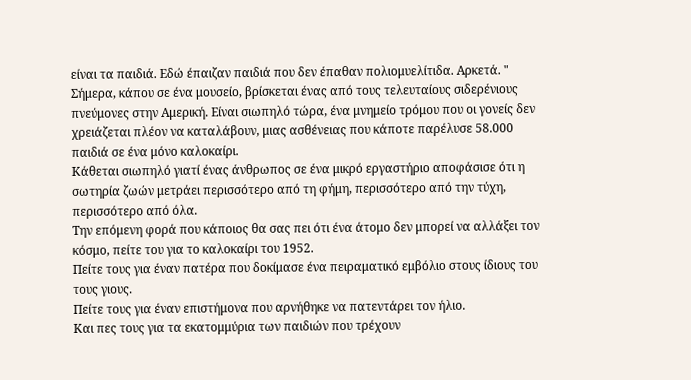είναι τα παιδιά. Εδώ έπαιζαν παιδιά που δεν έπαθαν πολιομυελίτιδα. Αρκετά. "
Σήμερα, κάπου σε ένα μουσείο, βρίσκεται ένας από τους τελευταίους σιδερένιους πνεύμονες στην Αμερική. Είναι σιωπηλό τώρα, ένα μνημείο τρόμου που οι γονείς δεν χρειάζεται πλέον να καταλάβουν, μιας ασθένειας που κάποτε παρέλυσε 58.000 παιδιά σε ένα μόνο καλοκαίρι.
Κάθεται σιωπηλό γιατί ένας άνθρωπος σε ένα μικρό εργαστήριο αποφάσισε ότι η σωτηρία ζωών μετράει περισσότερο από τη φήμη, περισσότερο από την τύχη, περισσότερο από όλα.
Την επόμενη φορά που κάποιος θα σας πει ότι ένα άτομο δεν μπορεί να αλλάξει τον κόσμο, πείτε του για το καλοκαίρι του 1952.
Πείτε τους για έναν πατέρα που δοκίμασε ένα πειραματικό εμβόλιο στους ίδιους του τους γιους.
Πείτε τους για έναν επιστήμονα που αρνήθηκε να πατεντάρει τον ήλιο.
Και πες τους για τα εκατομμύρια των παιδιών που τρέχουν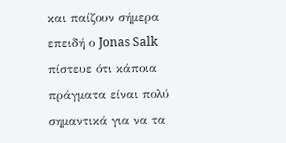και παίζουν σήμερα επειδή ο Jonas Salk πίστευε ότι κάποια πράγματα είναι πολύ σημαντικά για να τα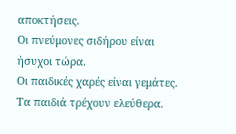αποκτήσεις.
Οι πνεύμονες σιδήρου είναι ήσυχοι τώρα.
Οι παιδικές χαρές είναι γεμάτες.
Τα παιδιά τρέχουν ελεύθερα.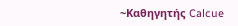~Καθηγητής Calcue